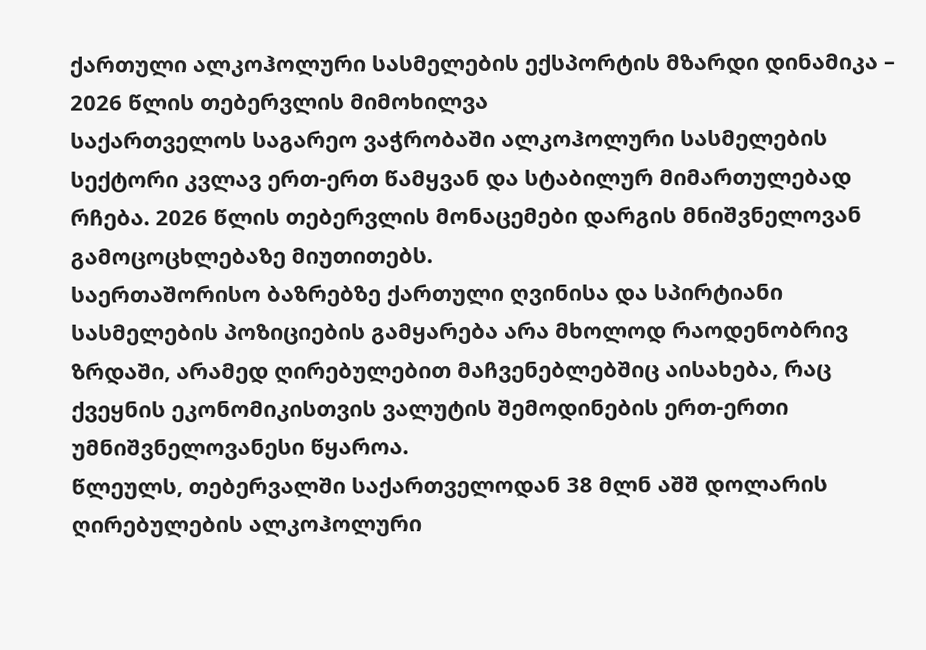ქართული ალკოჰოლური სასმელების ექსპორტის მზარდი დინამიკა – 2026 წლის თებერვლის მიმოხილვა
საქართველოს საგარეო ვაჭრობაში ალკოჰოლური სასმელების სექტორი კვლავ ერთ-ერთ წამყვან და სტაბილურ მიმართულებად რჩება. 2026 წლის თებერვლის მონაცემები დარგის მნიშვნელოვან გამოცოცხლებაზე მიუთითებს.
საერთაშორისო ბაზრებზე ქართული ღვინისა და სპირტიანი სასმელების პოზიციების გამყარება არა მხოლოდ რაოდენობრივ ზრდაში, არამედ ღირებულებით მაჩვენებლებშიც აისახება, რაც ქვეყნის ეკონომიკისთვის ვალუტის შემოდინების ერთ-ერთი უმნიშვნელოვანესი წყაროა.
წლეულს, თებერვალში საქართველოდან 38 მლნ აშშ დოლარის ღირებულების ალკოჰოლური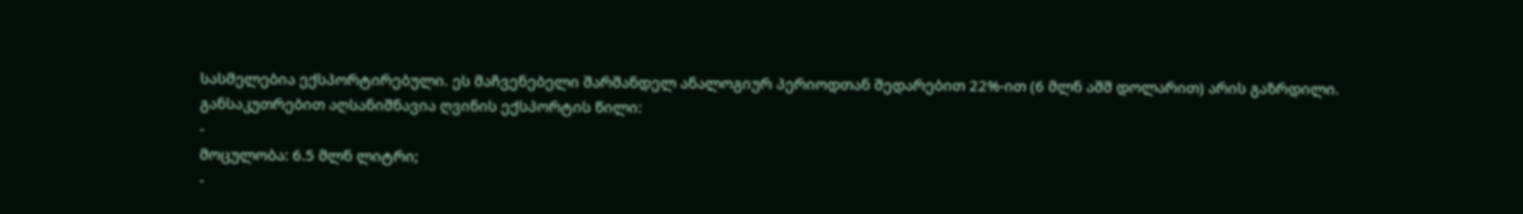სასმელებია ექსპორტირებული. ეს მაჩვენებელი შარშანდელ ანალოგიურ პერიოდთან შედარებით 22%-ით (6 მლნ აშშ დოლარით) არის გაზრდილი.
განსაკუთრებით აღსანიშნავია ღვინის ექსპორტის წილი:
-
მოცულობა: 6.5 მლნ ლიტრი;
-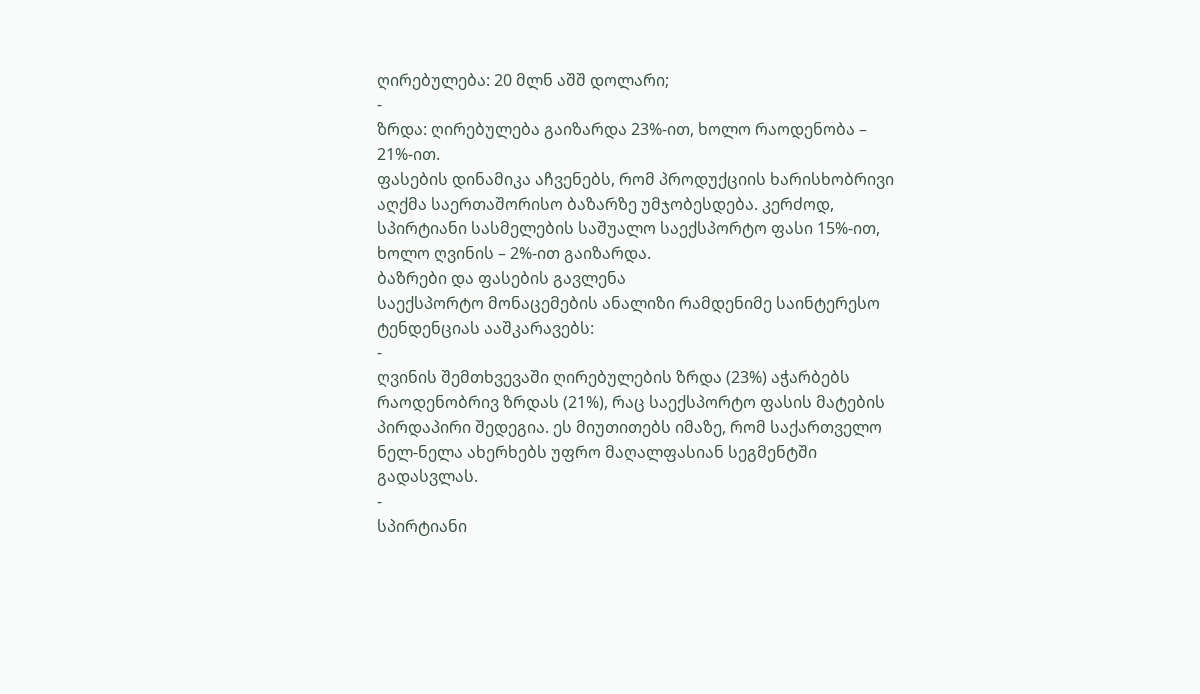ღირებულება: 20 მლნ აშშ დოლარი;
-
ზრდა: ღირებულება გაიზარდა 23%-ით, ხოლო რაოდენობა – 21%-ით.
ფასების დინამიკა აჩვენებს, რომ პროდუქციის ხარისხობრივი აღქმა საერთაშორისო ბაზარზე უმჯობესდება. კერძოდ, სპირტიანი სასმელების საშუალო საექსპორტო ფასი 15%-ით, ხოლო ღვინის – 2%-ით გაიზარდა.
ბაზრები და ფასების გავლენა
საექსპორტო მონაცემების ანალიზი რამდენიმე საინტერესო ტენდენციას ააშკარავებს:
-
ღვინის შემთხვევაში ღირებულების ზრდა (23%) აჭარბებს რაოდენობრივ ზრდას (21%), რაც საექსპორტო ფასის მატების პირდაპირი შედეგია. ეს მიუთითებს იმაზე, რომ საქართველო ნელ-ნელა ახერხებს უფრო მაღალფასიან სეგმენტში გადასვლას.
-
სპირტიანი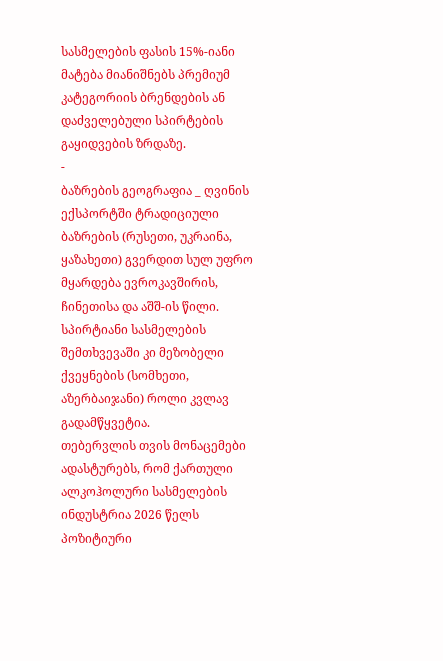სასმელების ფასის 15%-იანი მატება მიანიშნებს პრემიუმ კატეგორიის ბრენდების ან დაძველებული სპირტების გაყიდვების ზრდაზე.
-
ბაზრების გეოგრაფია _ ღვინის ექსპორტში ტრადიციული ბაზრების (რუსეთი, უკრაინა, ყაზახეთი) გვერდით სულ უფრო მყარდება ევროკავშირის, ჩინეთისა და აშშ-ის წილი. სპირტიანი სასმელების შემთხვევაში კი მეზობელი ქვეყნების (სომხეთი, აზერბაიჯანი) როლი კვლავ გადამწყვეტია.
თებერვლის თვის მონაცემები ადასტურებს, რომ ქართული ალკოჰოლური სასმელების ინდუსტრია 2026 წელს პოზიტიური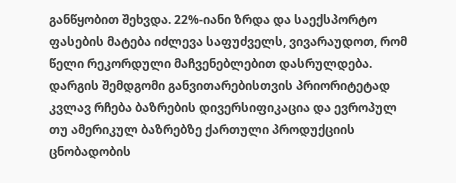განწყობით შეხვდა. 22%-იანი ზრდა და საექსპორტო ფასების მატება იძლევა საფუძველს, ვივარაუდოთ, რომ წელი რეკორდული მაჩვენებლებით დასრულდება.
დარგის შემდგომი განვითარებისთვის პრიორიტეტად კვლავ რჩება ბაზრების დივერსიფიკაცია და ევროპულ თუ ამერიკულ ბაზრებზე ქართული პროდუქციის ცნობადობის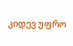კიდევ უფრო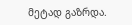მეტად გაზრდა.